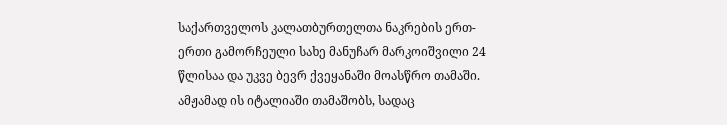საქართველოს კალათბურთელთა ნაკრების ერთ-ერთი გამორჩეული სახე მანუჩარ მარკოიშვილი 24 წლისაა და უკვე ბევრ ქვეყანაში მოასწრო თამაში. ამჟამად ის იტალიაში თამაშობს, სადაც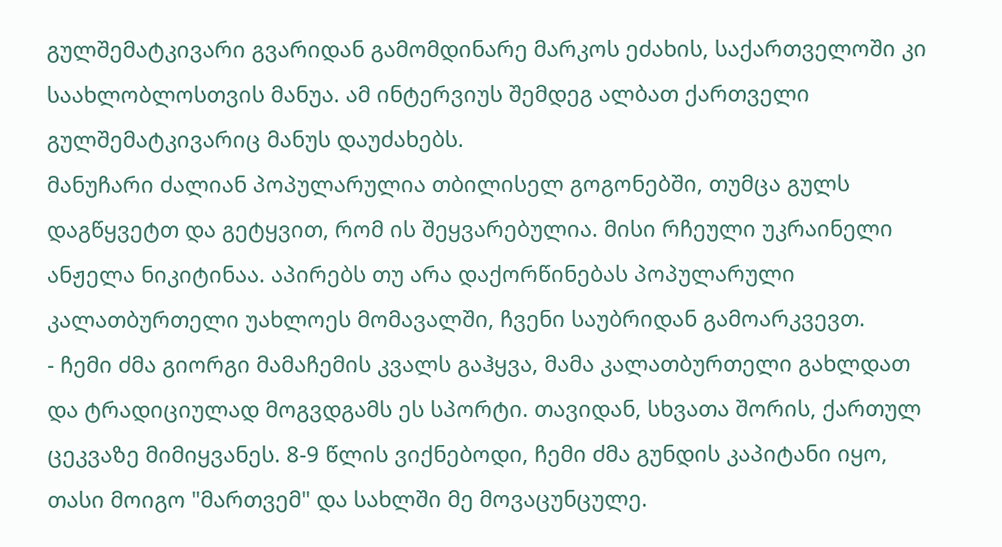გულშემატკივარი გვარიდან გამომდინარე მარკოს ეძახის, საქართველოში კი საახლობლოსთვის მანუა. ამ ინტერვიუს შემდეგ ალბათ ქართველი გულშემატკივარიც მანუს დაუძახებს.
მანუჩარი ძალიან პოპულარულია თბილისელ გოგონებში, თუმცა გულს დაგწყვეტთ და გეტყვით, რომ ის შეყვარებულია. მისი რჩეული უკრაინელი ანჟელა ნიკიტინაა. აპირებს თუ არა დაქორწინებას პოპულარული კალათბურთელი უახლოეს მომავალში, ჩვენი საუბრიდან გამოარკვევთ.
- ჩემი ძმა გიორგი მამაჩემის კვალს გაჰყვა, მამა კალათბურთელი გახლდათ და ტრადიციულად მოგვდგამს ეს სპორტი. თავიდან, სხვათა შორის, ქართულ ცეკვაზე მიმიყვანეს. 8-9 წლის ვიქნებოდი, ჩემი ძმა გუნდის კაპიტანი იყო, თასი მოიგო "მართვემ" და სახლში მე მოვაცუნცულე.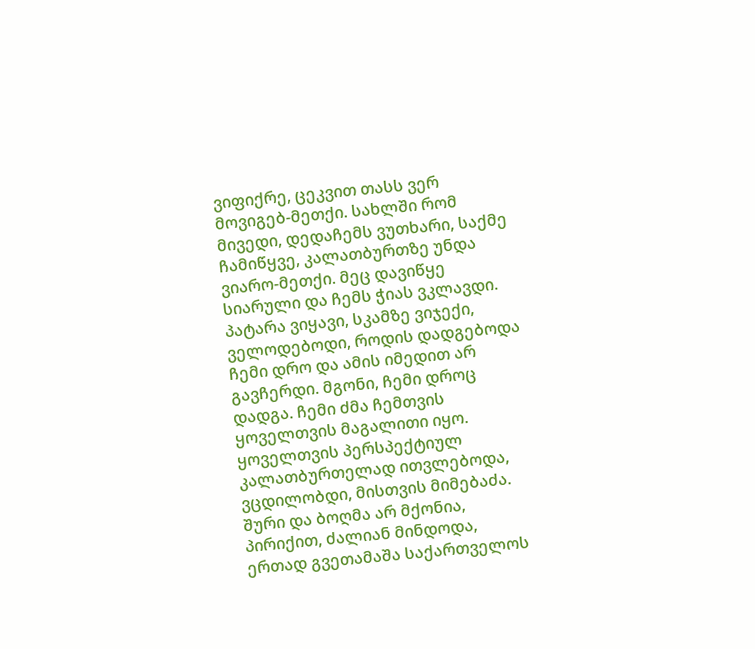ვიფიქრე, ცეკვით თასს ვერ მოვიგებ-მეთქი. სახლში რომ მივედი, დედაჩემს ვუთხარი, საქმე ჩამიწყვე, კალათბურთზე უნდა ვიარო-მეთქი. მეც დავიწყე სიარული და ჩემს ჭიას ვკლავდი. პატარა ვიყავი, სკამზე ვიჯექი, ველოდებოდი, როდის დადგებოდა ჩემი დრო და ამის იმედით არ გავჩერდი. მგონი, ჩემი დროც დადგა. ჩემი ძმა ჩემთვის ყოველთვის მაგალითი იყო. ყოველთვის პერსპექტიულ კალათბურთელად ითვლებოდა, ვცდილობდი, მისთვის მიმებაძა. შური და ბოღმა არ მქონია, პირიქით, ძალიან მინდოდა, ერთად გვეთამაშა საქართველოს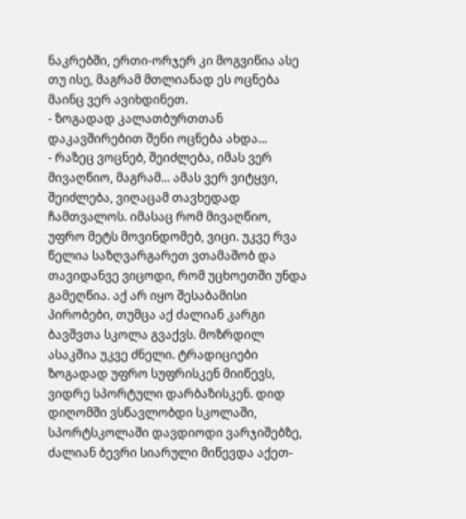ნაკრებში, ერთი-ორჯერ კი მოგვიწია ასე თუ ისე, მაგრამ მთლიანად ეს ოცნება მაინც ვერ ავიხდინეთ.
- ზოგადად კალათბურთთან დაკავშირებით შენი ოცნება ახდა...
- რაზეც ვოცნებ, შეიძლება, იმას ვერ მივაღწიო, მაგრამ... ამას ვერ ვიტყვი, შეიძლება, ვიღაცამ თავხედად ჩამთვალოს. იმასაც რომ მივაღწიო, უფრო მეტს მოვინდომებ, ვიცი. უკვე რვა წელია საზღვარგარეთ ვთამაშობ და თავიდანვე ვიცოდი, რომ უცხოეთში უნდა გამეღწია. აქ არ იყო შესაბამისი პირობები, თუმცა აქ ძალიან კარგი ბავშვთა სკოლა გვაქვს. მოზრდილ ასაკშია უკვე ძნელი. ტრადიციები ზოგადად უფრო სუფრისკენ მიიწევს, ვიდრე სპორტული დარბაზისკენ. დიდ დიღომში ვსწავლობდი სკოლაში, სპორტსკოლაში დავდიოდი ვარჯიშებზე, ძალიან ბევრი სიარული მიწევდა აქეთ-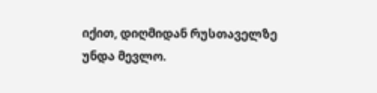იქით, დიღმიდან რუსთაველზე უნდა მევლო.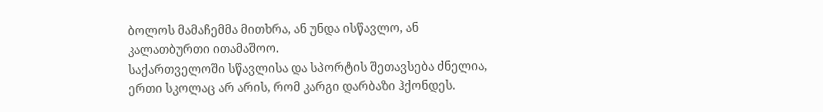ბოლოს მამაჩემმა მითხრა, ან უნდა ისწავლო, ან კალათბურთი ითამაშოო.
საქართველოში სწავლისა და სპორტის შეთავსება ძნელია, ერთი სკოლაც არ არის, რომ კარგი დარბაზი ჰქონდეს.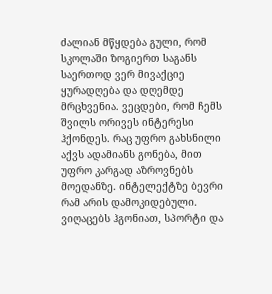ძალიან მწყდება გული, რომ სკოლაში ზოგიერთ საგანს საერთოდ ვერ მივაქციე ყურადღება და დღემდე მრცხვენია. ვეცდები, რომ ჩემს შვილს ორივეს ინტერესი ჰქონდეს. რაც უფრო გახსნილი აქვს ადამიანს გონება, მით უფრო კარგად აზროვნებს მოედანზე. ინტელექტზე ბევრი რამ არის დამოკიდებული. ვიღაცებს ჰგონიათ, სპორტი და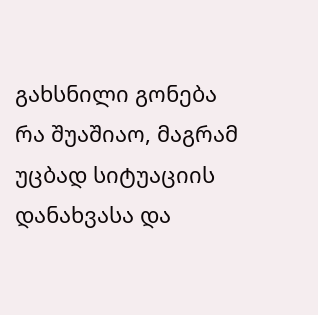გახსნილი გონება რა შუაშიაო, მაგრამ უცბად სიტუაციის დანახვასა და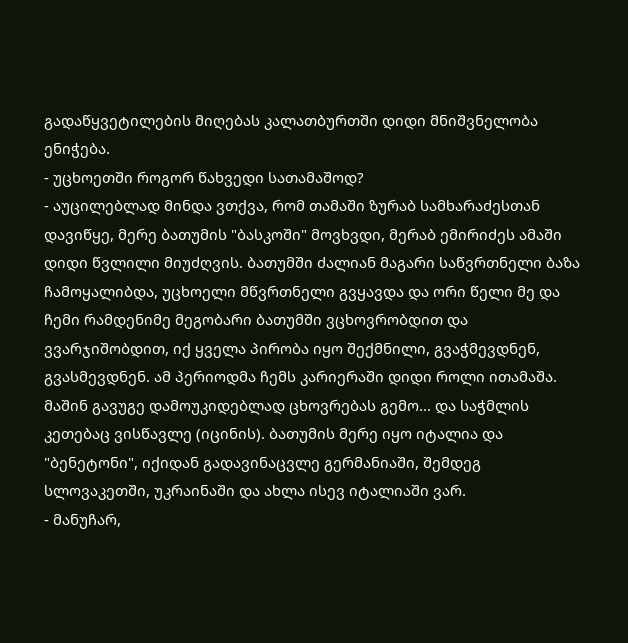გადაწყვეტილების მიღებას კალათბურთში დიდი მნიშვნელობა ენიჭება.
- უცხოეთში როგორ წახვედი სათამაშოდ?
- აუცილებლად მინდა ვთქვა, რომ თამაში ზურაბ სამხარაძესთან დავიწყე, მერე ბათუმის "ბასკოში" მოვხვდი, მერაბ ემირიძეს ამაში დიდი წვლილი მიუძღვის. ბათუმში ძალიან მაგარი საწვრთნელი ბაზა ჩამოყალიბდა, უცხოელი მწვრთნელი გვყავდა და ორი წელი მე და ჩემი რამდენიმე მეგობარი ბათუმში ვცხოვრობდით და ვვარჯიშობდით, იქ ყველა პირობა იყო შექმნილი, გვაჭმევდნენ, გვასმევდნენ. ამ პერიოდმა ჩემს კარიერაში დიდი როლი ითამაშა. მაშინ გავუგე დამოუკიდებლად ცხოვრებას გემო... და საჭმლის კეთებაც ვისწავლე (იცინის). ბათუმის მერე იყო იტალია და "ბენეტონი", იქიდან გადავინაცვლე გერმანიაში, შემდეგ სლოვაკეთში, უკრაინაში და ახლა ისევ იტალიაში ვარ.
- მანუჩარ,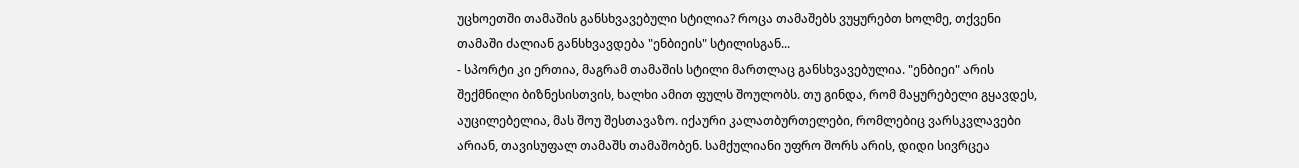უცხოეთში თამაშის განსხვავებული სტილია? როცა თამაშებს ვუყურებთ ხოლმე, თქვენი თამაში ძალიან განსხვავდება "ენბიეის" სტილისგან...
- სპორტი კი ერთია, მაგრამ თამაშის სტილი მართლაც განსხვავებულია. "ენბიეი" არის შექმნილი ბიზნესისთვის, ხალხი ამით ფულს შოულობს. თუ გინდა, რომ მაყურებელი გყავდეს, აუცილებელია, მას შოუ შესთავაზო. იქაური კალათბურთელები, რომლებიც ვარსკვლავები არიან, თავისუფალ თამაშს თამაშობენ. სამქულიანი უფრო შორს არის, დიდი სივრცეა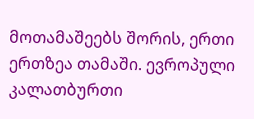მოთამაშეებს შორის, ერთი ერთზეა თამაში. ევროპული კალათბურთი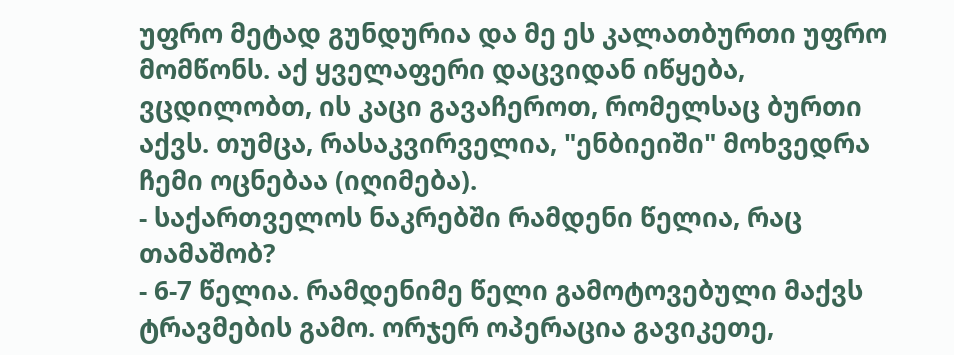უფრო მეტად გუნდურია და მე ეს კალათბურთი უფრო მომწონს. აქ ყველაფერი დაცვიდან იწყება, ვცდილობთ, ის კაცი გავაჩეროთ, რომელსაც ბურთი აქვს. თუმცა, რასაკვირველია, "ენბიეიში" მოხვედრა ჩემი ოცნებაა (იღიმება).
- საქართველოს ნაკრებში რამდენი წელია, რაც თამაშობ?
- 6-7 წელია. რამდენიმე წელი გამოტოვებული მაქვს ტრავმების გამო. ორჯერ ოპერაცია გავიკეთე,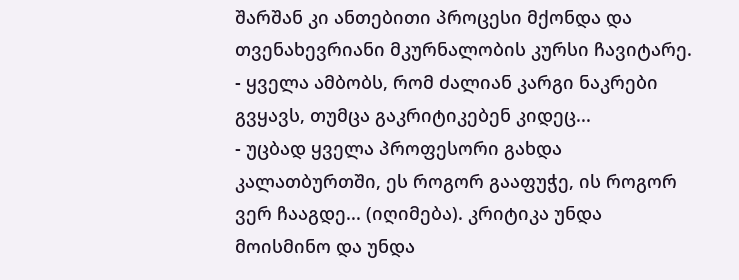შარშან კი ანთებითი პროცესი მქონდა და თვენახევრიანი მკურნალობის კურსი ჩავიტარე.
- ყველა ამბობს, რომ ძალიან კარგი ნაკრები გვყავს, თუმცა გაკრიტიკებენ კიდეც...
- უცბად ყველა პროფესორი გახდა კალათბურთში, ეს როგორ გააფუჭე, ის როგორ ვერ ჩააგდე... (იღიმება). კრიტიკა უნდა მოისმინო და უნდა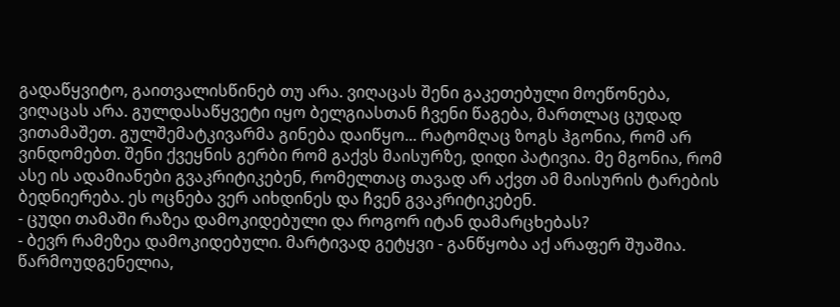გადაწყვიტო, გაითვალისწინებ თუ არა. ვიღაცას შენი გაკეთებული მოეწონება, ვიღაცას არა. გულდასაწყვეტი იყო ბელგიასთან ჩვენი წაგება, მართლაც ცუდად ვითამაშეთ. გულშემატკივარმა გინება დაიწყო... რატომღაც ზოგს ჰგონია, რომ არ ვინდომებთ. შენი ქვეყნის გერბი რომ გაქვს მაისურზე, დიდი პატივია. მე მგონია, რომ ასე ის ადამიანები გვაკრიტიკებენ, რომელთაც თავად არ აქვთ ამ მაისურის ტარების ბედნიერება. ეს ოცნება ვერ აიხდინეს და ჩვენ გვაკრიტიკებენ.
- ცუდი თამაში რაზეა დამოკიდებული და როგორ იტან დამარცხებას?
- ბევრ რამეზეა დამოკიდებული. მარტივად გეტყვი - განწყობა აქ არაფერ შუაშია. წარმოუდგენელია,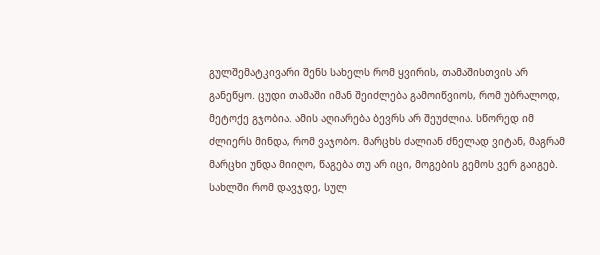გულშემატკივარი შენს სახელს რომ ყვირის, თამაშისთვის არ განეწყო. ცუდი თამაში იმან შეიძლება გამოიწვიოს, რომ უბრალოდ, მეტოქე გჯობია. ამის აღიარება ბევრს არ შეუძლია. სწორედ იმ ძლიერს მინდა, რომ ვაჯობო. მარცხს ძალიან ძნელად ვიტან, მაგრამ მარცხი უნდა მიიღო, წაგება თუ არ იცი, მოგების გემოს ვერ გაიგებ. სახლში რომ დავჯდე, სულ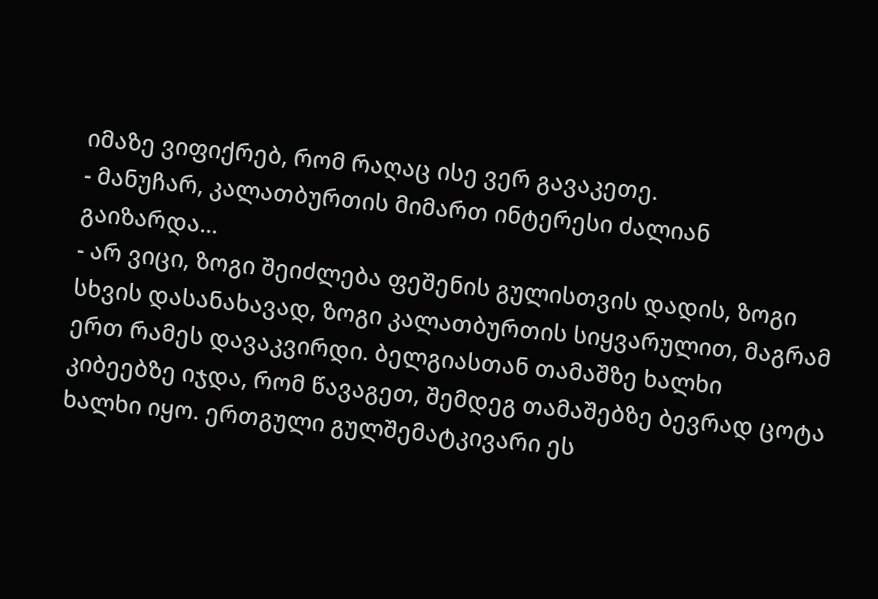იმაზე ვიფიქრებ, რომ რაღაც ისე ვერ გავაკეთე.
- მანუჩარ, კალათბურთის მიმართ ინტერესი ძალიან გაიზარდა...
- არ ვიცი, ზოგი შეიძლება ფეშენის გულისთვის დადის, ზოგი სხვის დასანახავად, ზოგი კალათბურთის სიყვარულით, მაგრამ ერთ რამეს დავაკვირდი. ბელგიასთან თამაშზე ხალხი კიბეებზე იჯდა, რომ წავაგეთ, შემდეგ თამაშებზე ბევრად ცოტა ხალხი იყო. ერთგული გულშემატკივარი ეს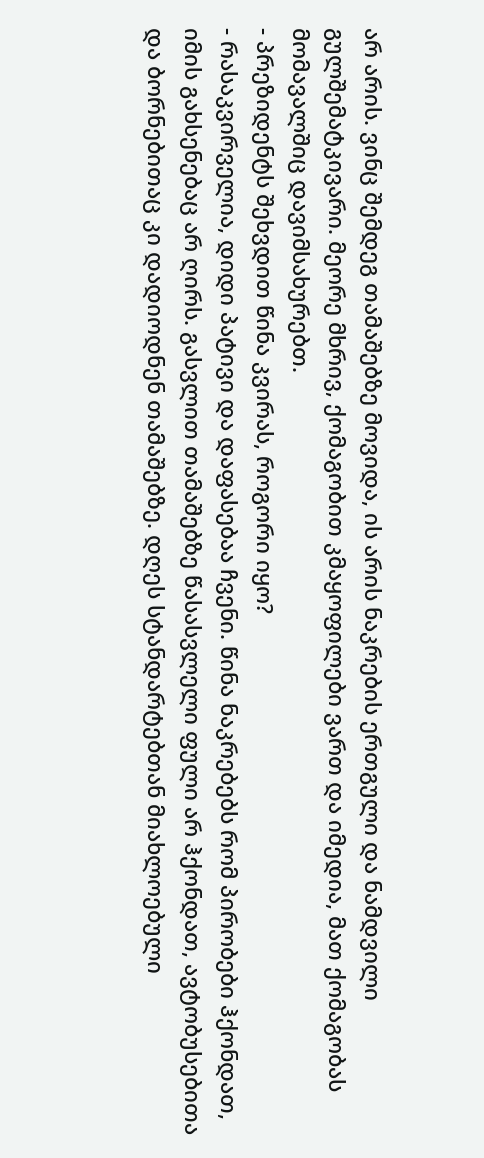არ არის. ვინც შემდეგ თამაშებზე მოვიდა, ის არის ნაკრების ერთგული და ნამდვილი გულშემატკივარი. მეორე მხრივ, ქომაგობით კმაყოფილები ვართ და იმედია, მათ ქომაგობას მომავალშიც დავიმსახურებთ.
- პრეზიდენტს შეხვდით წინა კვირას, როგორი იყო?
- რასაკვირველია, დიდი პატივი და დაფასებაა ჩვენი. წინა ნაკრებებს რომ პირობები ჰქონდათ, იმის გახსენებაც არ ღირს. გასვლით თამაშებზე წასასვლელი ფული არ ჰქონდათ, ავტობუსებითა და ბორნებითაც კი დადიოდნენ თამაშებზე. დღეს სტანდარტებთან მიახლოებული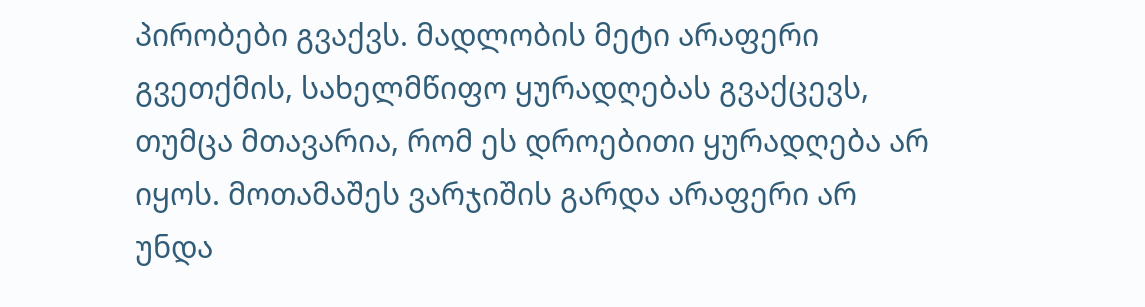პირობები გვაქვს. მადლობის მეტი არაფერი გვეთქმის, სახელმწიფო ყურადღებას გვაქცევს, თუმცა მთავარია, რომ ეს დროებითი ყურადღება არ იყოს. მოთამაშეს ვარჯიშის გარდა არაფერი არ უნდა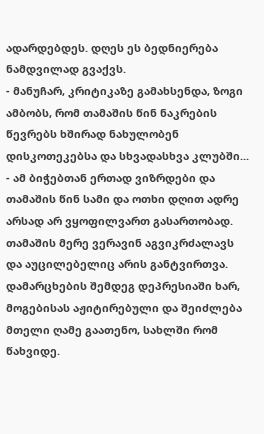ადარდებდეს. დღეს ეს ბედნიერება ნამდვილად გვაქვს.
- მანუჩარ, კრიტიკაზე გამახსენდა, ზოგი ამბობს, რომ თამაშის წინ ნაკრების წევრებს ხშირად ნახულობენ დისკოთეკებსა და სხვადასხვა კლუბში...
- ამ ბიჭებთან ერთად ვიზრდები და თამაშის წინ სამი და ოთხი დღით ადრე არსად არ ვყოფილვართ გასართობად. თამაშის მერე ვერავინ აგვიკრძალავს და აუცილებელიც არის განტვირთვა. დამარცხების შემდეგ დეპრესიაში ხარ, მოგებისას აჟიტირებული და შეიძლება მთელი ღამე გაათენო, სახლში რომ წახვიდე.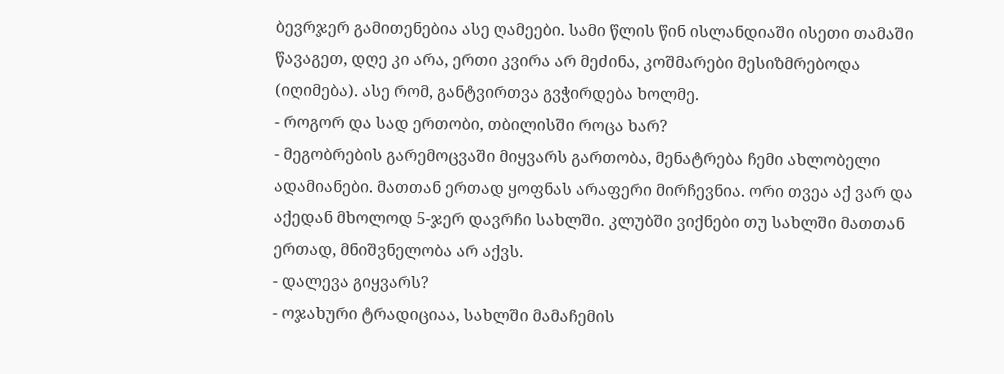ბევრჯერ გამითენებია ასე ღამეები. სამი წლის წინ ისლანდიაში ისეთი თამაში წავაგეთ, დღე კი არა, ერთი კვირა არ მეძინა, კოშმარები მესიზმრებოდა (იღიმება). ასე რომ, განტვირთვა გვჭირდება ხოლმე.
- როგორ და სად ერთობი, თბილისში როცა ხარ?
- მეგობრების გარემოცვაში მიყვარს გართობა, მენატრება ჩემი ახლობელი ადამიანები. მათთან ერთად ყოფნას არაფერი მირჩევნია. ორი თვეა აქ ვარ და აქედან მხოლოდ 5-ჯერ დავრჩი სახლში. კლუბში ვიქნები თუ სახლში მათთან ერთად, მნიშვნელობა არ აქვს.
- დალევა გიყვარს?
- ოჯახური ტრადიციაა, სახლში მამაჩემის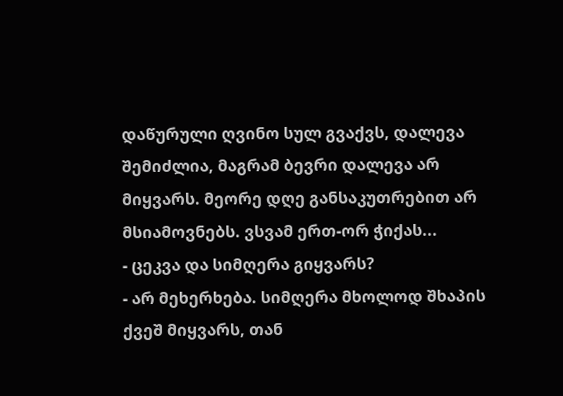დაწურული ღვინო სულ გვაქვს, დალევა შემიძლია, მაგრამ ბევრი დალევა არ მიყვარს. მეორე დღე განსაკუთრებით არ მსიამოვნებს. ვსვამ ერთ-ორ ჭიქას...
- ცეკვა და სიმღერა გიყვარს?
- არ მეხერხება. სიმღერა მხოლოდ შხაპის ქვეშ მიყვარს, თან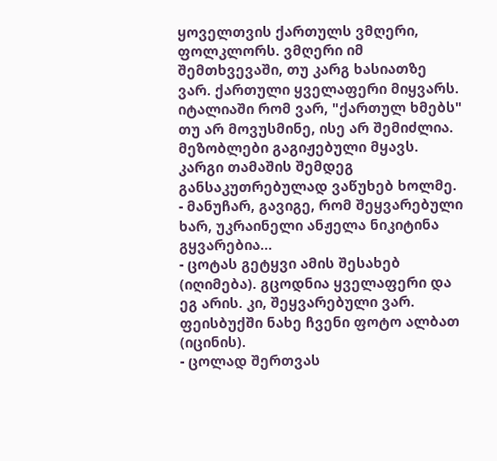ყოველთვის ქართულს ვმღერი, ფოლკლორს. ვმღერი იმ შემთხვევაში, თუ კარგ ხასიათზე ვარ. ქართული ყველაფერი მიყვარს. იტალიაში რომ ვარ, "ქართულ ხმებს" თუ არ მოვუსმინე, ისე არ შემიძლია. მეზობლები გაგიჟებული მყავს. კარგი თამაშის შემდეგ განსაკუთრებულად ვაწუხებ ხოლმე.
- მანუჩარ, გავიგე, რომ შეყვარებული ხარ, უკრაინელი ანჟელა ნიკიტინა გყვარებია...
- ცოტას გეტყვი ამის შესახებ (იღიმება). გცოდნია ყველაფერი და ეგ არის. კი, შეყვარებული ვარ. ფეისბუქში ნახე ჩვენი ფოტო ალბათ (იცინის).
- ცოლად შერთვას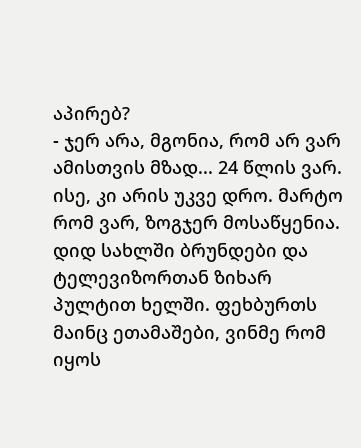აპირებ?
- ჯერ არა, მგონია, რომ არ ვარ ამისთვის მზად... 24 წლის ვარ. ისე, კი არის უკვე დრო. მარტო რომ ვარ, ზოგჯერ მოსაწყენია. დიდ სახლში ბრუნდები და ტელევიზორთან ზიხარ პულტით ხელში. ფეხბურთს მაინც ეთამაშები, ვინმე რომ იყოს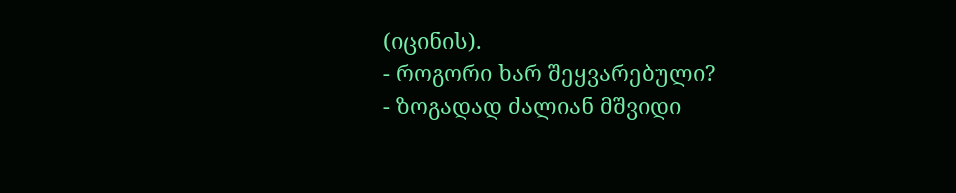(იცინის).
- როგორი ხარ შეყვარებული?
- ზოგადად ძალიან მშვიდი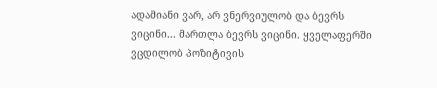ადამიანი ვარ, არ ვნერვიულობ და ბევრს ვიცინი... მართლა ბევრს ვიცინი. ყველაფერში ვცდილობ პოზიტივის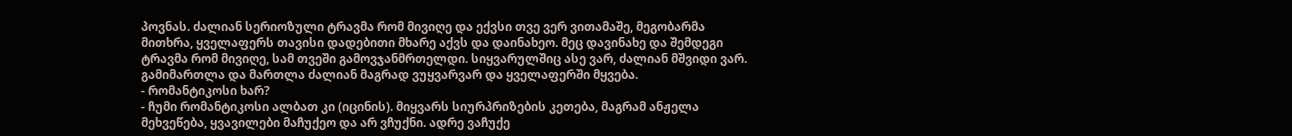პოვნას. ძალიან სერიოზული ტრავმა რომ მივიღე და ექვსი თვე ვერ ვითამაშე, მეგობარმა მითხრა, ყველაფერს თავისი დადებითი მხარე აქვს და დაინახეო. მეც დავინახე და შემდეგი ტრავმა რომ მივიღე, სამ თვეში გამოვჯანმრთელდი. სიყვარულშიც ასე ვარ, ძალიან მშვიდი ვარ. გამიმართლა და მართლა ძალიან მაგრად ვუყვარვარ და ყველაფერში მყვება.
- რომანტიკოსი ხარ?
- ჩუმი რომანტიკოსი ალბათ კი (იცინის). მიყვარს სიურპრიზების კეთება, მაგრამ ანჟელა მეხვეწება, ყვავილები მაჩუქეო და არ ვჩუქნი. ადრე ვაჩუქე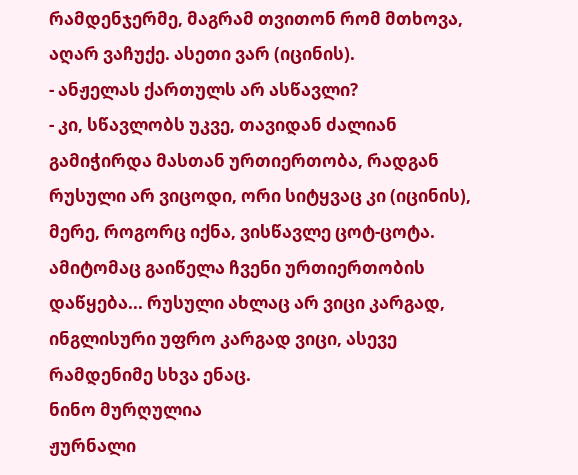რამდენჯერმე, მაგრამ თვითონ რომ მთხოვა, აღარ ვაჩუქე. ასეთი ვარ (იცინის).
- ანჟელას ქართულს არ ასწავლი?
- კი, სწავლობს უკვე, თავიდან ძალიან გამიჭირდა მასთან ურთიერთობა, რადგან რუსული არ ვიცოდი, ორი სიტყვაც კი (იცინის), მერე, როგორც იქნა, ვისწავლე ცოტ-ცოტა. ამიტომაც გაიწელა ჩვენი ურთიერთობის დაწყება... რუსული ახლაც არ ვიცი კარგად, ინგლისური უფრო კარგად ვიცი, ასევე რამდენიმე სხვა ენაც.
ნინო მურღულია
ჟურნალი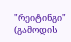"რეიტინგი"
(გამოდის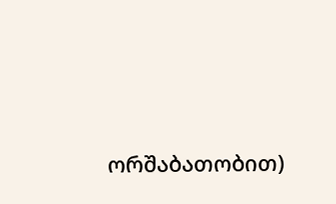ორშაბათობით)